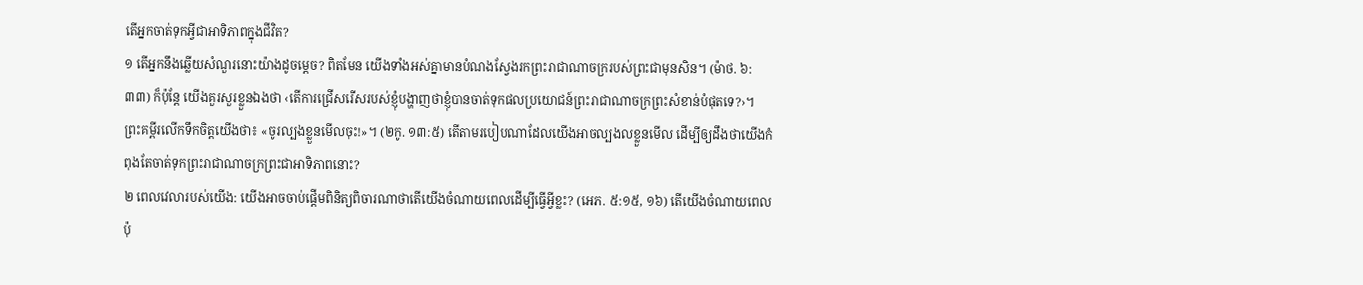តើអ្នកចាត់ទុកអ្វីជាអាទិភាពក្នុងជីវិត?
១ តើអ្នកនឹងឆ្លើយសំណួរនោះយ៉ាងដូចម្ដេច? ពិតមែន យើងទាំងអស់គ្នាមានបំណងស្វែងរកព្រះរាជាណាចក្ររបស់ព្រះជាមុនសិន។ (ម៉ាថ. ៦:៣៣) ក៏ប៉ុន្តែ យើងគួរសួរខ្លួនឯងថា ‹តើការជ្រើសរើសរបស់ខ្ញុំបង្ហាញថាខ្ញុំបានចាត់ទុកផលប្រយោជន៍ព្រះរាជាណាចក្រព្រះសំខាន់បំផុតទេ?›។ ព្រះគម្ពីរលើកទឹកចិត្តយើងថា៖ «ចូរល្បងខ្លួនមើលចុះ!»។ (២កូ. ១៣:៥) តើតាមរបៀបណាដែលយើងអាចល្បងលខ្លួនមើល ដើម្បីឲ្យដឹងថាយើងកំពុងតែចាត់ទុកព្រះរាជាណាចក្រព្រះជាអាទិភាពនោះ?
២ ពេលវេលារបស់យើង: យើងអាចចាប់ផ្ដើមពិនិត្យពិចារណាថាតើយើងចំណាយពេលដើម្បីធ្វើអ្វីខ្លះ? (អេភ. ៥:១៥, ១៦) តើយើងចំណាយពេលប៉ុ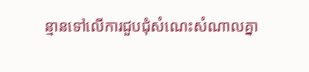ន្មានទៅលើការជួបជុំសំណេះសំណាលគ្នា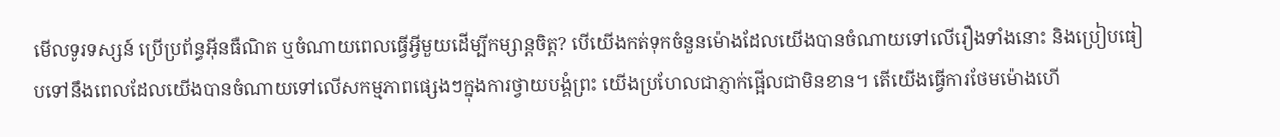មើលទូរទស្សន៍ ប្រើប្រព័ន្ធអ៊ីនធឺណិត ឬចំណាយពេលធ្វើអ្វីមួយដើម្បីកម្សាន្តចិត្ត? បើយើងកត់ទុកចំនួនម៉ោងដែលយើងបានចំណាយទៅលើរឿងទាំងនោះ និងប្រៀបធៀបទៅនឹងពេលដែលយើងបានចំណាយទៅលើសកម្មភាពផ្សេងៗក្នុងការថ្វាយបង្គំព្រះ យើងប្រហែលជាភ្ញាក់ផ្អើលជាមិនខាន។ តើយើងធ្វើការថែមម៉ោងហើ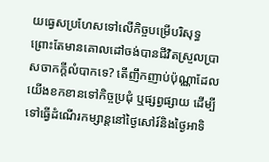យធ្វេសប្រហែសទៅលើកិច្ចបម្រើបរិសុទ្ធ ព្រោះតែមានគោលដៅចង់បានជីវិតស្រួលប្រាសចាកក្ដីលំបាកទេ? តើញឹកញាប់ប៉ុណ្ណាដែលយើងខកខានទៅកិច្ចប្រជុំ ឬផ្សព្វផ្សាយ ដើម្បីទៅធ្វើដំណើរកម្សាន្តនៅថ្ងៃសៅរ៍និងថ្ងៃអាទិ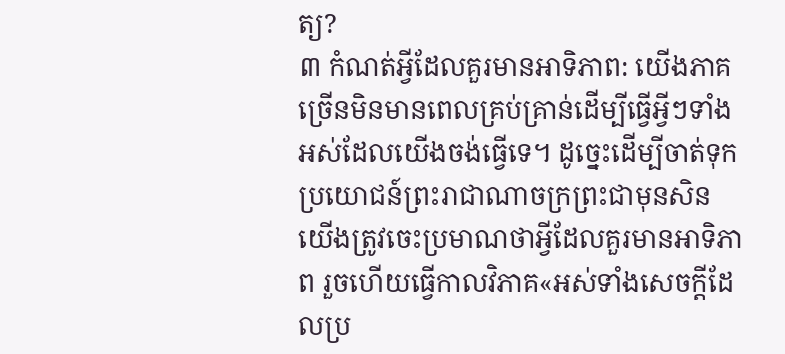ត្យ?
៣ កំណត់អ្វីដែលគួរមានអាទិភាព: យើងភាគច្រើនមិនមានពេលគ្រប់គ្រាន់ដើម្បីធ្វើអ្វីៗទាំងអស់ដែលយើងចង់ធ្វើទេ។ ដូច្នេះដើម្បីចាត់ទុកប្រយោជន៍ព្រះរាជាណាចក្រព្រះជាមុនសិន យើងត្រូវចេះប្រមាណថាអ្វីដែលគួរមានអាទិភាព រួចហើយធ្វើកាលវិភាគ«អស់ទាំងសេចក្ដីដែលប្រ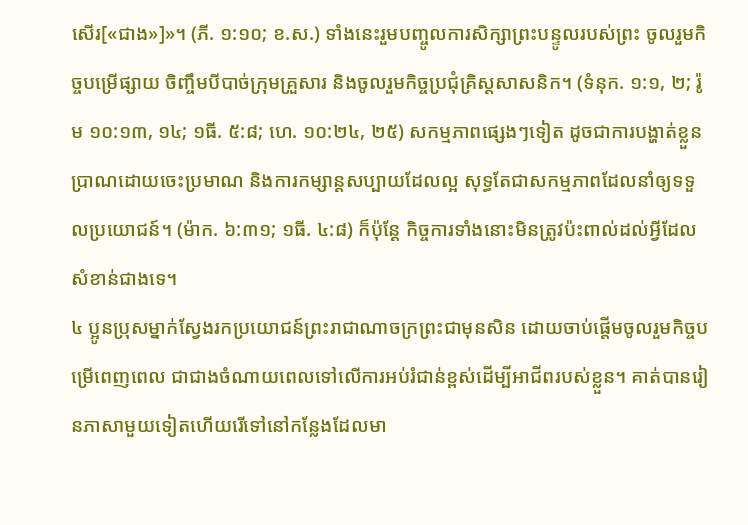សើរ[«ជាង»]»។ (ភី. ១:១០; ខ.ស.) ទាំងនេះរួមបញ្ចូលការសិក្សាព្រះបន្ទូលរបស់ព្រះ ចូលរួមកិច្ចបម្រើផ្សាយ ចិញ្ចឹមបីបាច់ក្រុមគ្រួសារ និងចូលរួមកិច្ចប្រជុំគ្រិស្តសាសនិក។ (ទំនុក. ១:១, ២; រ៉ូម ១០:១៣, ១៤; ១ធី. ៥:៨; ហេ. ១០:២៤, ២៥) សកម្មភាពផ្សេងៗទៀត ដូចជាការបង្ហាត់ខ្លួនប្រាណដោយចេះប្រមាណ និងការកម្សាន្តសប្បាយដែលល្អ សុទ្ធតែជាសកម្មភាពដែលនាំឲ្យទទួលប្រយោជន៍។ (ម៉ាក. ៦:៣១; ១ធី. ៤:៨) ក៏ប៉ុន្តែ កិច្ចការទាំងនោះមិនត្រូវប៉ះពាល់ដល់អ្វីដែលសំខាន់ជាងទេ។
៤ ប្អូនប្រុសម្នាក់ស្វែងរកប្រយោជន៍ព្រះរាជាណាចក្រព្រះជាមុនសិន ដោយចាប់ផ្ដើមចូលរួមកិច្ចបម្រើពេញពេល ជាជាងចំណាយពេលទៅលើការអប់រំជាន់ខ្ពស់ដើម្បីអាជីពរបស់ខ្លួន។ គាត់បានរៀនភាសាមួយទៀតហើយរើទៅនៅកន្លែងដែលមា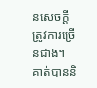នសេចក្ដីត្រូវការច្រើនជាង។ គាត់បាននិ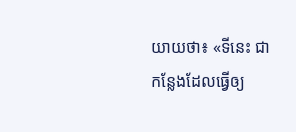យាយថា៖ «ទីនេះ ជាកន្លែងដែលធ្វើឲ្យ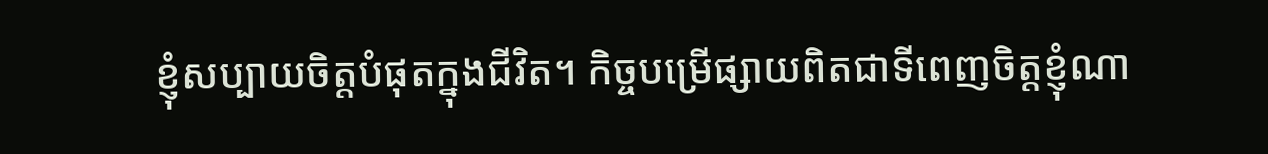ខ្ញុំសប្បាយចិត្តបំផុតក្នុងជីវិត។ កិច្ចបម្រើផ្សាយពិតជាទីពេញចិត្តខ្ញុំណា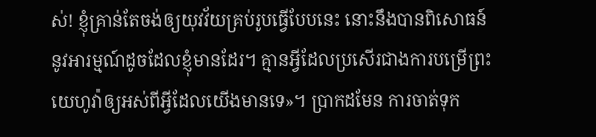ស់! ខ្ញុំគ្រាន់តែចង់ឲ្យយុវវ័យគ្រប់រូបធ្វើបែបនេះ នោះនឹងបានពិសោធន៍នូវអារម្មណ៍ដូចដែលខ្ញុំមានដែរ។ គ្មានអ្វីដែលប្រសើរជាងការបម្រើព្រះយេហូវ៉ាឲ្យអស់ពីអ្វីដែលយើងមានទេ»។ ប្រាកដមែន ការចាត់ទុក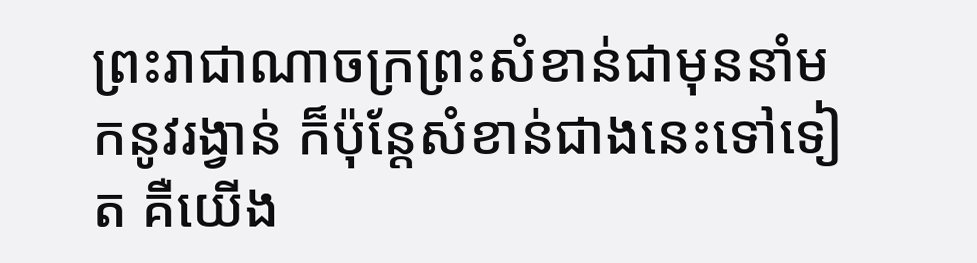ព្រះរាជាណាចក្រព្រះសំខាន់ជាមុននាំមកនូវរង្វាន់ ក៏ប៉ុន្តែសំខាន់ជាងនេះទៅទៀត គឺយើង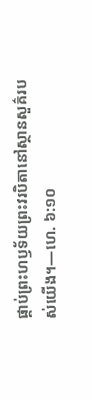ផ្គាប់ព្រះហឫទ័យព្រះវរបិតានៅស្ថានសួគ៌របស់យើង។—ហេ. ៦:១០